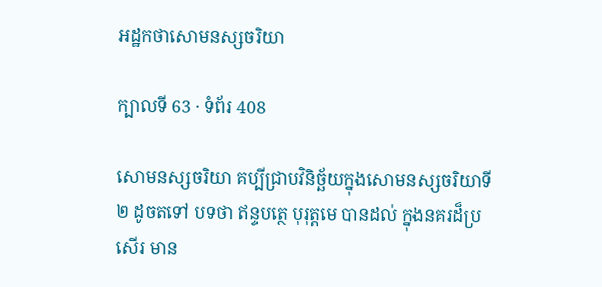អដ្ឋកថាសោមនស្សចរិយា

ក្បាលទី 63 · ទំព័រ 408

សោមនស្សចរិយា គប្បីជ្រាបវិនិច្ឆ័យក្នុងសោមនស្សចរិយាទី ២ ដូចតទៅ បទថា ឥន្ទបត្ថេ បុរុត្តមេ បានដល់ ក្នុងនគរដ៏ប្រសើរ មាន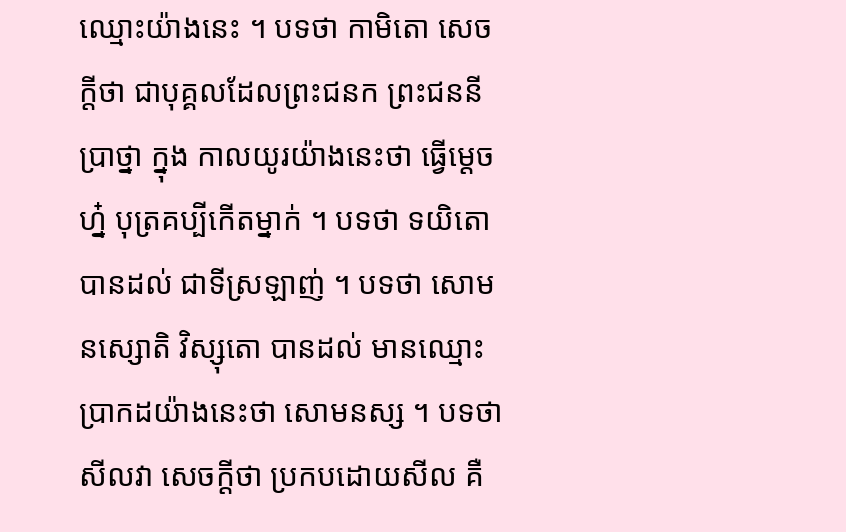ឈ្មោះយ៉ាងនេះ ។ បទថា កាមិតោ សេចក្តីថា ជាបុគ្គលដែលព្រះជនក ព្រះជននីប្រាថ្នា ក្នុង កាលយូរយ៉ាងនេះថា ធ្វើម្តេចហ្ន៎ បុត្រគប្បីកើតម្នាក់ ។ បទថា ទយិតោ បានដល់ ជាទីស្រឡាញ់ ។ បទថា សោមនស្សោតិ វិស្សុតោ បានដល់ មានឈ្មោះប្រាកដយ៉ាងនេះថា សោមនស្ស ។ បទថា សីលវា សេចក្តីថា ប្រកបដោយសីល គឺ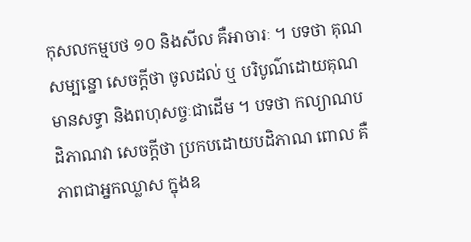កុសលកម្មបថ ១០ និងសីល គឺអាចារៈ ។ បទថា គុណសម្បន្នោ សេចក្តីថា ចូលដល់ ឬ បរិបូណ៌ដោយគុណ មានសទ្ធា និងពហុសច្ចៈជាដើម ។ បទថា កល្យាណបដិភាណវា សេចក្តីថា ប្រកបដោយបដិភាណ ពោល គឺភាពជាអ្នកឈ្លាស ក្នុងឧ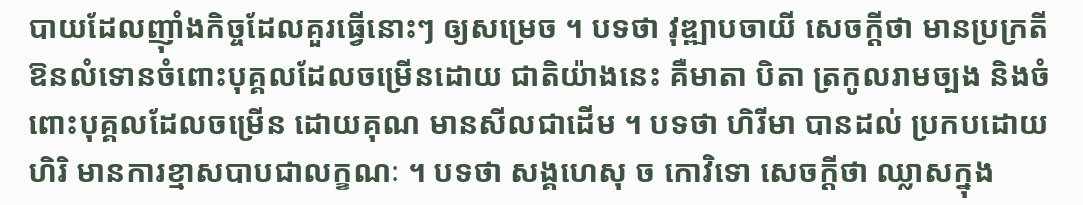បាយដែលញ៉ាំងកិច្ចដែលគួរធ្វើនោះៗ ឲ្យសម្រេច ។ បទថា វុឌ្ឍាបចាយី សេចក្តីថា មានប្រក្រតីឱនលំទោនចំពោះបុគ្គលដែលចម្រើនដោយ ជាតិយ៉ាងនេះ គឺមាតា បិតា ត្រកូលរាមច្បង និងចំពោះបុគ្គលដែលចម្រើន ដោយគុណ មានសីលជាដើម ។ បទថា ហិរីមា បានដល់ ប្រកបដោយហិរិ មានការខ្មាសបាបជាលក្ខណៈ ។ បទថា សង្គហេសុ ច កោវិទោ សេចក្តីថា ឈ្លាសក្នុង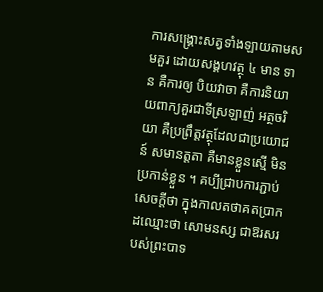ការសង្គ្រោះសត្វទាំងឡាយតាមសមគួរ ដោយសង្គហវត្ថុ ៤ មាន ទាន គឺការឲ្យ បិយវាចា គឺការនិយាយពាក្យគួរជាទីស្រឡាញ់ អត្ថចរិយា គឺប្រព្រឹត្តវត្ថុដែលជាប្រយោជន៍ សមានត្តតា គឺមានខ្លួនស្មើ មិនប្រកាន់ខ្លួន ។ គប្បីជ្រាបការភ្ជាប់សេចក្តីថា ក្នុងកាលតថាគតប្រាកដឈ្មោះថា សោមនស្ស ជាឱរសរបស់ព្រះបាទ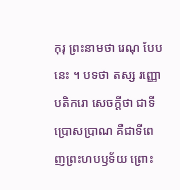កុរុ ព្រះនាមថា រេណុ បែបនេះ ។ បទថា តស្ស រញ្ញោ បតិករោ សេចក្តីថា ជាទីប្រោសប្រាណ គឺជាទីពេញព្រះហបឫទ័យ ព្រោះ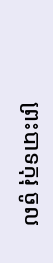ព្រះបាទកុរុ ចូល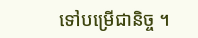ទៅបម្រើជានិច្ច ។